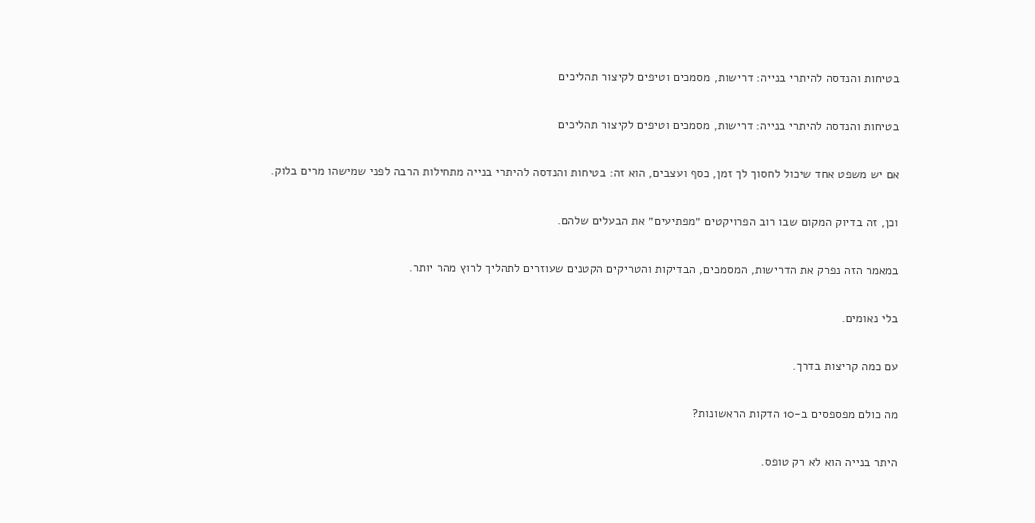בטיחות והנדסה להיתרי בנייה: דרישות, מסמכים וטיפים לקיצור תהליכים

בטיחות והנדסה להיתרי בנייה: דרישות, מסמכים וטיפים לקיצור תהליכים

אם יש משפט אחד שיכול לחסוך לך זמן, כסף ועצבים, הוא זה: בטיחות והנדסה להיתרי בנייה מתחילות הרבה לפני שמישהו מרים בלוק.

וכן, זה בדיוק המקום שבו רוב הפרויקטים ״מפתיעים״ את הבעלים שלהם.

במאמר הזה נפרק את הדרישות, המסמכים, הבדיקות והטריקים הקטנים שעוזרים לתהליך לרוץ מהר יותר.

בלי נאומים.

עם כמה קריצות בדרך.

מה כולם מפספסים ב-10 הדקות הראשונות?

היתר בנייה הוא לא רק טופס.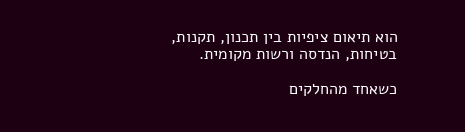הוא תיאום ציפיות בין תכנון, תקנות, בטיחות, הנדסה ורשות מקומית.

כשאחד מהחלקים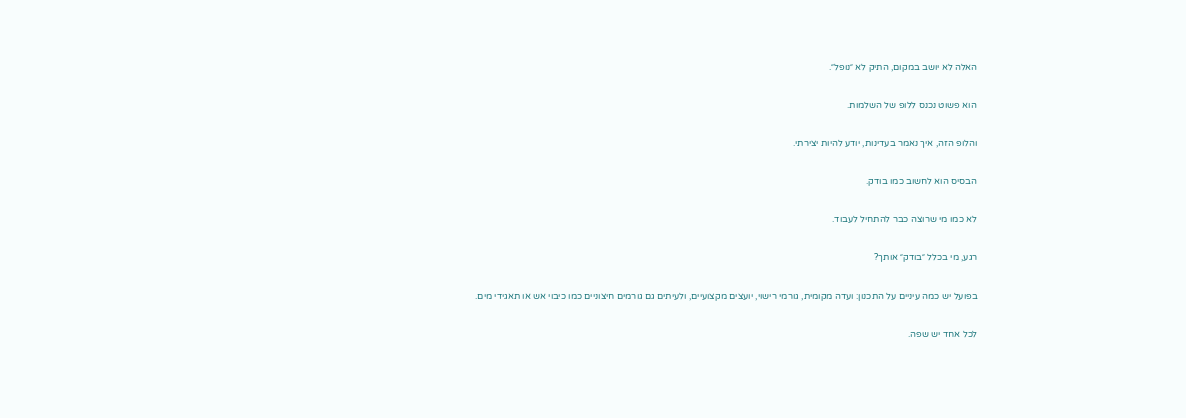האלה לא יושב במקום, התיק לא ״נופל״.

הוא פשוט נכנס ללופ של השלמות.

והלופ הזה, איך נאמר בעדינות, יודע להיות יצירתי.

הבסיס הוא לחשוב כמו בודק.

לא כמו מי שרוצה כבר להתחיל לעבוד.

רגע, מי בכלל ״בודק״ אותך?

בפועל יש כמה עיניים על התכנון: ועדה מקומית, גורמי רישוי, יועצים מקצועיים, ולעיתים גם גורמים חיצוניים כמו כיבוי אש או תאגידי מים.

לכל אחד יש שפה.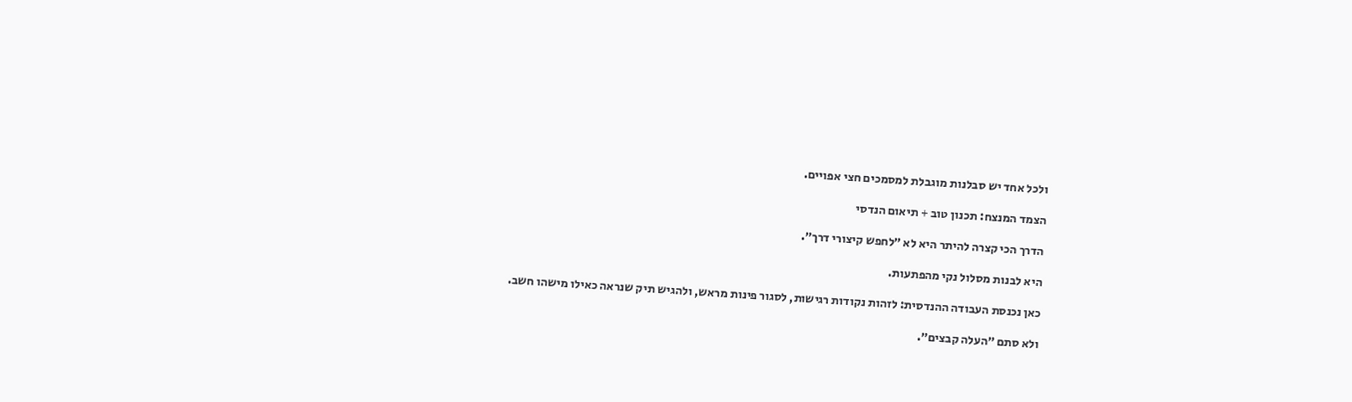ולכל אחד יש סבלנות מוגבלת למסמכים חצי אפויים.

הצמד המנצח: תכנון טוב + תיאום הנדסי

הדרך הכי קצרה להיתר היא לא ״לחפש קיצורי דרך״.

היא לבנות מסלול נקי מהפתעות.

כאן נכנסת העבודה ההנדסית: לזהות נקודות רגישות, לסגור פינות מראש, ולהגיש תיק שנראה כאילו מישהו חשב.

ולא סתם ״העלה קבצים״.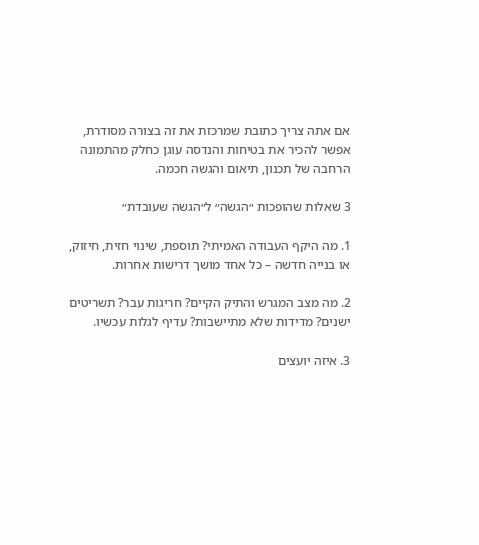אם אתה צריך כתובת שמרכזת את זה בצורה מסודרת, אפשר להכיר את בטיחות והנדסה עוגן כחלק מהתמונה הרחבה של תכנון, תיאום והגשה חכמה.

3 שאלות שהופכות ״הגשה״ ל״הגשה שעובדת״

1. מה היקף העבודה האמיתי? תוספת, שינוי חזית, חיזוק, או בנייה חדשה – כל אחד מושך דרישות אחרות.

2. מה מצב המגרש והתיק הקיים? חריגות עבר? תשריטים ישנים? מדידות שלא מתיישבות? עדיף לגלות עכשיו.

3. איזה יועצים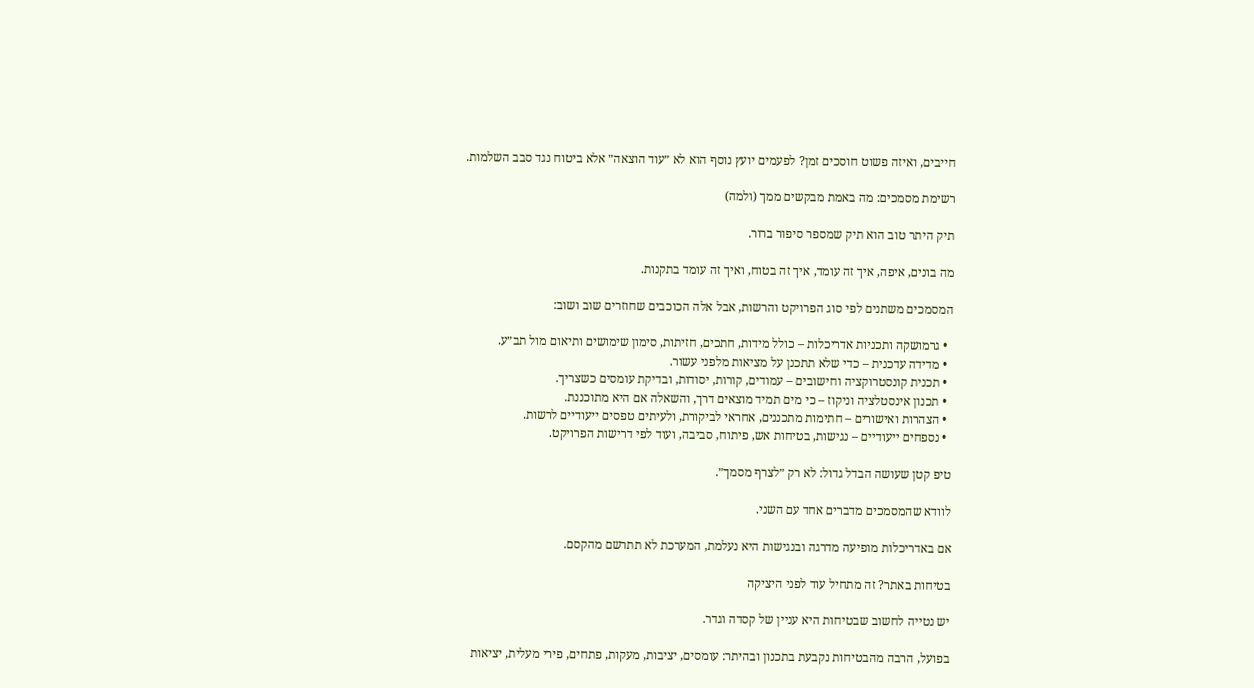חייבים, ואיזה פשוט חוסכים זמן? לפעמים יועץ נוסף הוא לא ״עוד הוצאה״ אלא ביטוח נגד סבב השלמות.

רשימת מסמכים: מה באמת מבקשים ממך (ולמה)

תיק היתר טוב הוא תיק שמספר סיפור ברור.

מה בונים, איפה, איך זה עומד, איך זה בטוח, ואיך זה עומד בתקנות.

המסמכים משתנים לפי סוג הפרויקט והרשות, אבל אלה הכוכבים שחוזרים שוב ושוב:

  • גרמושקה ותכניות אדריכלות – כולל מידות, חתכים, חזיתות, סימון שימושים ותיאום מול תב״ע.
  • מדידה עדכנית – כדי שלא תתכנן על מציאות מלפני עשור.
  • תכנית קונסטרוקציה וחישובים – עמודים, קורות, יסודות, ובדיקת עומסים כשצריך.
  • תכנון אינסטלציה וניקוז – כי מים תמיד מוצאים דרך, והשאלה אם היא מתוכננת.
  • הצהרות ואישורים – חתימות מתכננים, אחראי לביקורת, ולעיתים טפסים ייעודיים לרשות.
  • נספחים ייעודיים – נגישות, בטיחות אש, פיתוח, סביבה, ועוד לפי דרישות הפרויקט.

טיפ קטן שעושה הבדל גדול: לא רק ״לצרף מסמך״.

לוודא שהמסמכים מדברים אחד עם השני.

אם באדריכלות מופיעה מדרגה ובנגישות היא נעלמת, המערכת לא תתרשם מהקסם.

בטיחות באתר? זה מתחיל עוד לפני היציקה

יש נטייה לחשוב שבטיחות היא עניין של קסדה וגדר.

בפועל, הרבה מהבטיחות נקבעת בתכנון ובהיתר: עומסים, יציבות, מעקות, פתחים, פירי מעלית, יציאות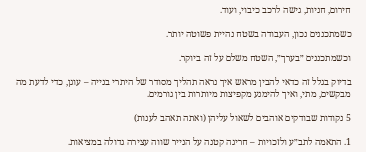חירום, חניות, גישה לרכב כיבוי, ועוד.

כשמתכננים נכון, העבודה בשטח נהיית פשוטה יותר.

וכשמתכננים ״בערך״, השטח משלם על זה ביוקר.

בדיוק בגלל זה כדאי להבין מראש איך נראה תהליך מסודר של היתרי בנייה – עוגן, כדי לדעת מה מבקשים, מתי, ואיך להימנע מקפיצות מיותרות בין גורמים.

5 נקודות שבודקים אוהבים לשאול עליהן (ואתה תאהב לענות)

1. התאמה לתב״ע ולזכויות – חריגה קטנה על הנייר שווה עצירה גדולה במציאות.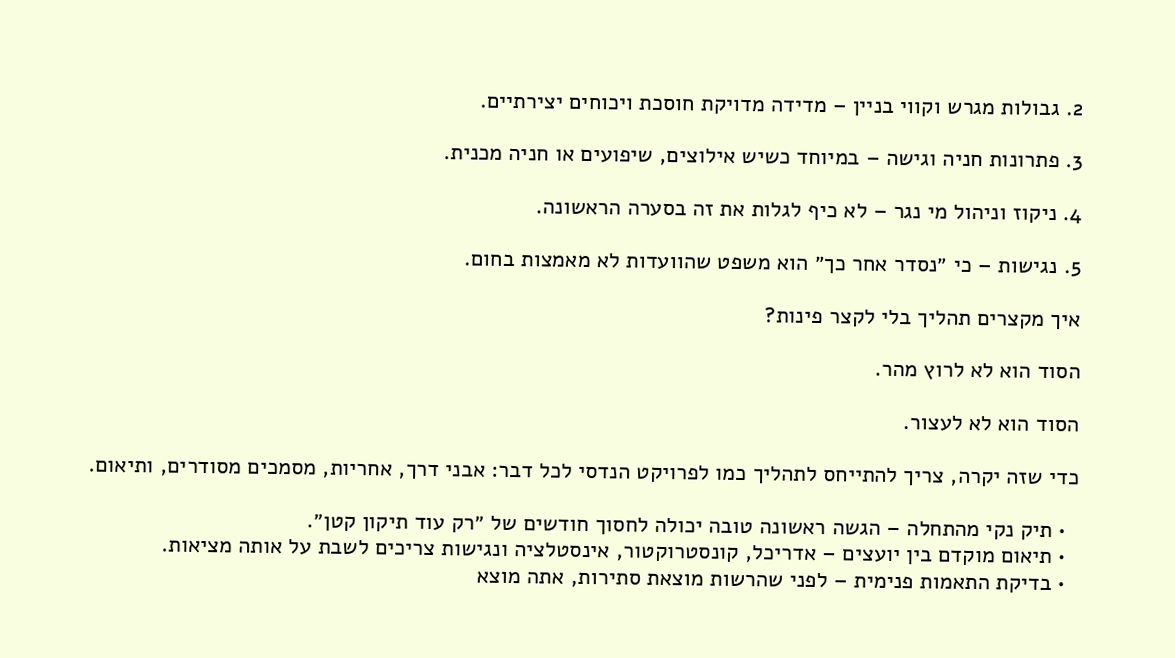2. גבולות מגרש וקווי בניין – מדידה מדויקת חוסכת ויכוחים יצירתיים.

3. פתרונות חניה וגישה – במיוחד כשיש אילוצים, שיפועים או חניה מכנית.

4. ניקוז וניהול מי נגר – לא כיף לגלות את זה בסערה הראשונה.

5. נגישות – כי ״נסדר אחר כך״ הוא משפט שהוועדות לא מאמצות בחום.

איך מקצרים תהליך בלי לקצר פינות?

הסוד הוא לא לרוץ מהר.

הסוד הוא לא לעצור.

כדי שזה יקרה, צריך להתייחס לתהליך כמו לפרויקט הנדסי לכל דבר: אבני דרך, אחריות, מסמכים מסודרים, ותיאום.

  • תיק נקי מהתחלה – הגשה ראשונה טובה יכולה לחסוך חודשים של ״רק עוד תיקון קטן״.
  • תיאום מוקדם בין יועצים – אדריכל, קונסטרוקטור, אינסטלציה ונגישות צריכים לשבת על אותה מציאות.
  • בדיקת התאמות פנימית – לפני שהרשות מוצאת סתירות, אתה מוצא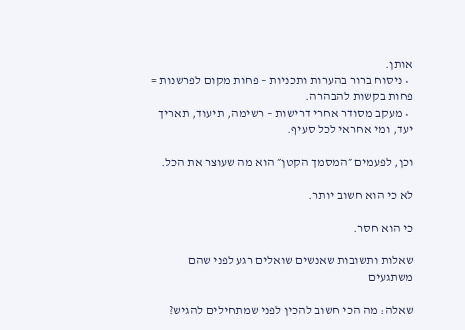אותן.
  • ניסוח ברור בהערות ותכניות – פחות מקום לפרשנות = פחות בקשות להבהרה.
  • מעקב מסודר אחרי דרישות – רשימה, תיעוד, תאריך יעד, ומי אחראי לכל סעיף.

וכן, לפעמים ״המסמך הקטן״ הוא מה שעוצר את הכל.

לא כי הוא חשוב יותר.

כי הוא חסר.

שאלות ותשובות שאנשים שואלים רגע לפני שהם משתגעים

שאלה: מה הכי חשוב להכין לפני שמתחילים להגיש?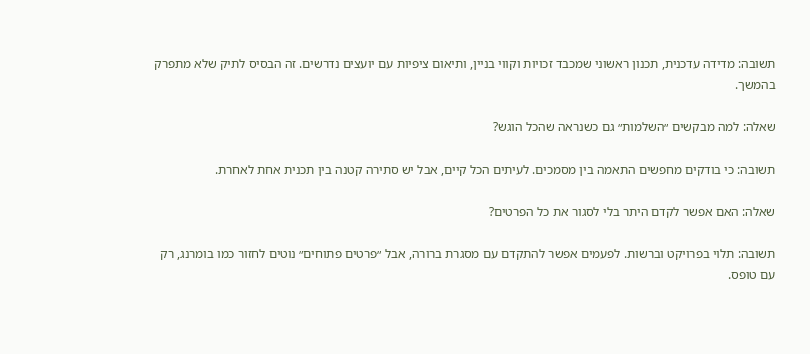תשובה: מדידה עדכנית, תכנון ראשוני שמכבד זכויות וקווי בניין, ותיאום ציפיות עם יועצים נדרשים. זה הבסיס לתיק שלא מתפרק בהמשך.

שאלה: למה מבקשים ״השלמות״ גם כשנראה שהכל הוגש?

תשובה: כי בודקים מחפשים התאמה בין מסמכים. לעיתים הכל קיים, אבל יש סתירה קטנה בין תכנית אחת לאחרת.

שאלה: האם אפשר לקדם היתר בלי לסגור את כל הפרטים?

תשובה: תלוי בפרויקט וברשות. לפעמים אפשר להתקדם עם מסגרת ברורה, אבל ״פרטים פתוחים״ נוטים לחזור כמו בומרנג, רק עם טופס.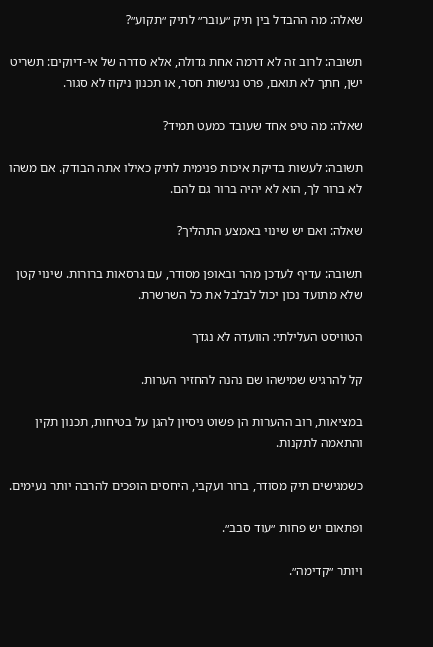שאלה: מה ההבדל בין תיק ״עובר״ לתיק ״תקוע״?

תשובה: לרוב זה לא דרמה אחת גדולה, אלא סדרה של אי-דיוקים: תשריט ישן, חתך לא תואם, פרט נגישות חסר, או תכנון ניקוז לא סגור.

שאלה: מה טיפ אחד שעובד כמעט תמיד?

תשובה: לעשות בדיקת איכות פנימית לתיק כאילו אתה הבודק. אם משהו לא ברור לך, הוא לא יהיה ברור גם להם.

שאלה: ואם יש שינוי באמצע התהליך?

תשובה: עדיף לעדכן מהר ובאופן מסודר, עם גרסאות ברורות. שינוי קטן שלא מתועד נכון יכול לבלבל את כל השרשרת.

הטוויסט העלילתי: הוועדה לא נגדך

קל להרגיש שמישהו שם נהנה להחזיר הערות.

במציאות, רוב ההערות הן פשוט ניסיון להגן על בטיחות, תכנון תקין והתאמה לתקנות.

כשמגישים תיק מסודר, ברור ועקבי, היחסים הופכים להרבה יותר נעימים.

ופתאום יש פחות ״עוד סבב״.

ויותר ״קדימה״.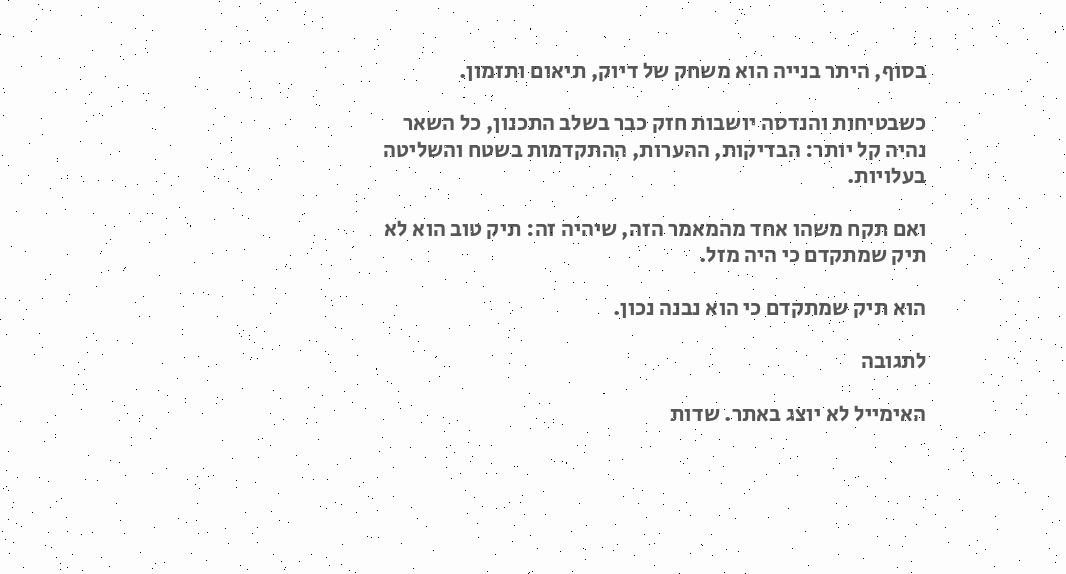בסוף, היתר בנייה הוא משחק של דיוק, תיאום ותזמון.

כשבטיחות והנדסה יושבות חזק כבר בשלב התכנון, כל השאר נהיה קל יותר: הבדיקות, ההערות, ההתקדמות בשטח והשליטה בעלויות.

ואם תקח משהו אחד מהמאמר הזה, שיהיה זה: תיק טוב הוא לא תיק שמתקדם כי היה מזל.

הוא תיק שמתקדם כי הוא נבנה נכון.

לתגובה

האימייל לא יוצג באתר. שדות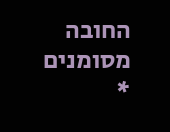החובה מסומנים *